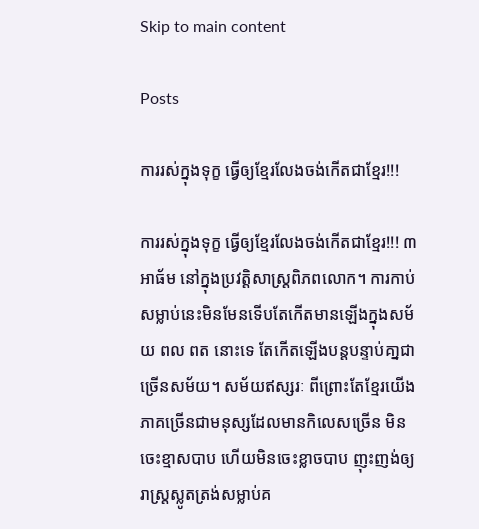Skip to main content

Posts

ការរស់ក្នុងទុក្ខ ធ្វេីឲ្យខ្មែរលែងចង់កេីតជាខ្មែរ!!!

ការរស់ក្នុងទុក្ខ ធ្វេីឲ្យខ្មែរលែងចង់កេីតជាខ្មែរ!!! ៣ អាធ័ម នៅក្នុងប្រវត្តិសាស្ត្រពិភពលោក។ ការកាប់សម្លាប់នេះមិនមែនទេីបតែកេីតមានឡេីងក្នុងសម័យ ពល ពត នោះទេ តែកេីតឡេីងបន្តបន្ទាប់គា្នជាច្រេីនសម័យ។ សម័យឥស្សរៈ ពីព្រោះតែខ្មែរយេីងភាគច្រេីនជាមនុស្សដែលមានកិលេសច្រេីន មិនចេះខ្មាសបាប ហេីយមិនចេះខ្លាចបាប ញុះញង់ឲ្យរាស្រ្តស្លូតត្រង់សម្លាប់គ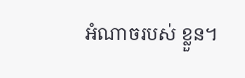អំណាចរបស់ ខ្លួន។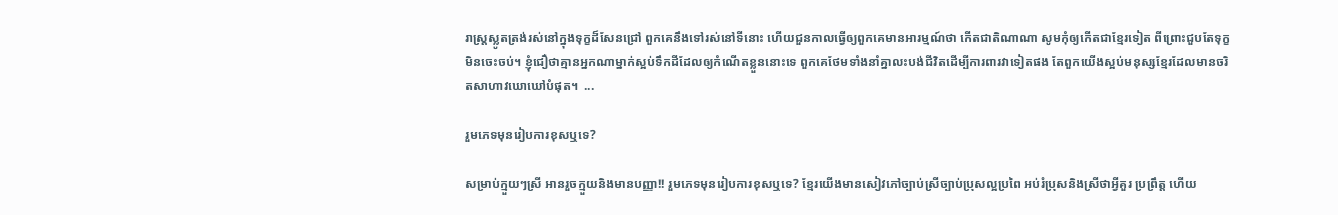រាស្រ្តស្លូតត្រង់រស់នៅក្នុងទុក្ខដ៏សែនជ្រៅ ពួកគេនឹងទៅរស់នៅទីនោះ ហេីយជួនកាលធ្វេីឲ្យពួកគេមានអារម្មណ៍ថា កេីតជាតិណាណា សូមកុំឲ្យកេីតជាខ្មែរទៀត ពីព្រោះជួបតែទុក្ខមិនចេះចប់។ ខ្ញុំជឿថាគ្មានអ្នកណាម្នាក់ស្អប់ទឹកដីដែលឲ្យកំណេីតខ្លួននោះទេ ពួកគេថែមទាំងនាំគ្នាលះបង់ជីវិតដេីម្បីការពារវាទៀតផង តែពួកយេីងស្អប់មនុស្សខ្មែរដែលមានចរិតសាហាវឃោឃៅបំផុត។  ...

រួមភេទមុនរៀបការខុសឬទេ?

សម្រាប់ក្មួយៗស្រី អានរួចក្មួយនិងមានបញ្ញា!! រួមភេទមុនរៀបការខុសឬទេ? ខ្មែរយេីងមានសៀវភៅច្បាប់ស្រីច្បាប់ប្រុសល្អប្រពៃ អប់រំប្រុសនិងស្រីថាអ្វីគួរ ប្រព្រឹត្ត ហេីយ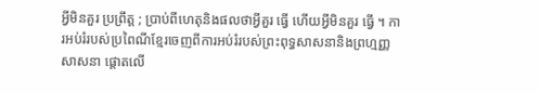អ្វីមិនគួរ ប្រព្រឹត្ត ; ប្រាប់ពីហេតុនិងផលថាអ្វីគួរ ធ្វេី ហេីយអ្វីមិនគួរ ធ្វេី ។ ការអប់រំរបស់ប្រពៃណីខ្មែរចេញពីការអប់រំរបស់ព្រះពុទ្ធសាសនានិងព្រហ្មញ្ញសាសនា ផ្តោតលេី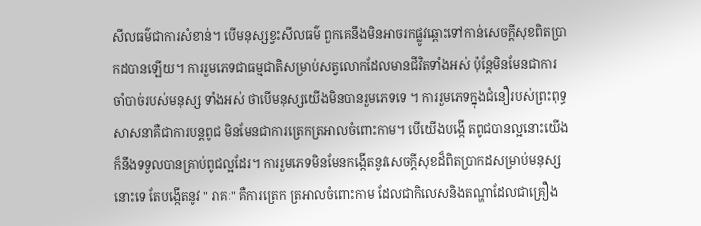សីលធម៌ជាការសំខាន់។ បេីមនុស្សខ្វះសីលធម៌ ពួកគេនឹងមិនអាចរកផ្លូវឆ្ពោះទៅកាន់សេចក្តីសុខពិតប្រាកដបានឡេីយ។ ការរួមភេទជាធម្មជាតិសម្រាប់សត្វលោកដែលមានជីវិតទាំងអស់ ប៉ុន្តែមិនមែនជាការចាំបាច់របស់មនុស្ស ទាំងអស់ ថាបេីមនុស្សយេីងមិនបានរួមភេទទេ ។ ការរួមភេទក្នុងជំនឿរបស់ព្រះពុទ្ធសាសនាគឺជាការបន្តពូជ មិនមែនជាការត្រេកត្រអាលចំពោះកាម។ បេីយេីងបង្កេី តពូជបានល្អនោះយេីងក៏នឹងទទួលបានគ្រាប់ពូជល្អដែរ។ ការរួមភេទមិនមែនកង្កេីតនូវសេចក្តីសុខដ៏ពិតប្រាកដសម្រាប់មនុស្សនោះទេ តែបង្កេីតនូវ " រាគៈ" គឺការត្រេក ត្រអាលចំពោះកាម ដែលជាកិលេសនិងតណ្ហាដែលជាគ្រឿង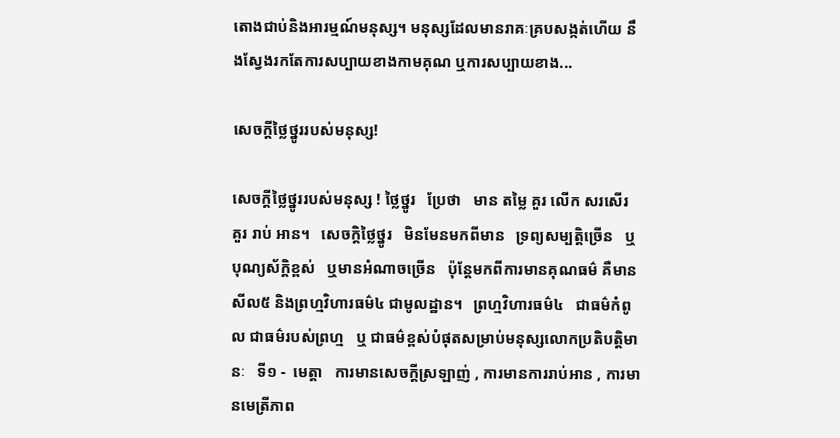តោងជាប់និងអារម្មណ៍មនុស្ស។ មនុស្សដែលមានរាគៈគ្របសង្កត់ហេីយ នឹងស្វែងរកតែការសប្បាយខាងកាមគុណ ឬការសប្បាយខាង...

សេចក្តីថ្លៃថ្នូររបស់មនុស្ស!

សេចក្តីថ្លៃថ្នូររបស់មនុស្ស ! ថ្លៃថ្នូរ   ប្រែថា   មាន តម្លៃ គួរ លើក សរសើរ   គួរ រាប់ អាន។   សេចក្តិថ្លៃថ្នូរ   មិនមែនមកពីមាន   ទ្រព្យសម្បត្តិច្រេីន   ឬ   បុណ្យស័ក្តិខ្ពស់   ឬមានអំណាចច្រេីន   ប៉ុន្តែមកពីការមានគុណធម៌ គឺមាន សីល៥ និងព្រហ្មវិហារធម៌៤ ជាមូលដ្ឋាន។   ព្រហ្មវិហារធម៌៤   ជាធម៌កំពូល ជាធម៌របស់ព្រហ្ម   ឬ ជាធម៌ខ្ពស់បំផុតសម្រាប់មនុស្សលោកប្រតិបត្តិមានៈ   ទី១ -  មេត្តា   ការមានសេចក្តីស្រឡាញ់ , ការមានការរាប់អាន , ការមានមេត្រីភាព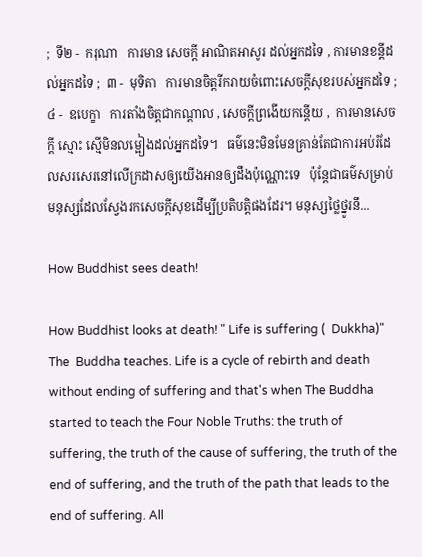;  ទី២ -  ករុណា   ការមាន សេចក្ដី អាណិតអាសូរ ដល់អ្នកដទៃ , ការមានខន្តីដល់អ្នកដទៃ ;  ៣ -  មុទិតា   ការមានចិត្តរីករាយចំពោះសេចក្ដីសុខរបស់អ្នកដទៃ ;  ៤ -  ឧបេក្ខា   ការតាំងចិត្តជាកណ្ដាល , សេចក្ដីព្រងើយកន្តើយ ,  ការមានសេចក្ដី ស្មោះ ស្មើមិនលម្អៀងដល់អ្នកដទៃ។   ធម៌នេះមិនមែនគ្រាន់តែជាការអប់រំដែលសរសេរនៅលេីក្រដាសឲ្យយេីងអានឲ្យដឹងប៉ុណ្ណោះទេ   ប៉ុន្តែជាធម៌សម្រាប់មនុស្សដែលស្វែងរកសេចក្តីសុខដេីម្បីប្រតិបត្តិផងដែរ។ មនុស្សថ្លៃថ្នូរនឹ...

How Buddhist sees death!

How Buddhist looks at death! " Life is suffering (  Dukkha)" The  Buddha teaches. Life is a cycle of rebirth and death without ending of suffering and that's when The Buddha started to teach the Four Noble Truths: the truth of suffering, the truth of the cause of suffering, the truth of the end of suffering, and the truth of the path that leads to the end of suffering. All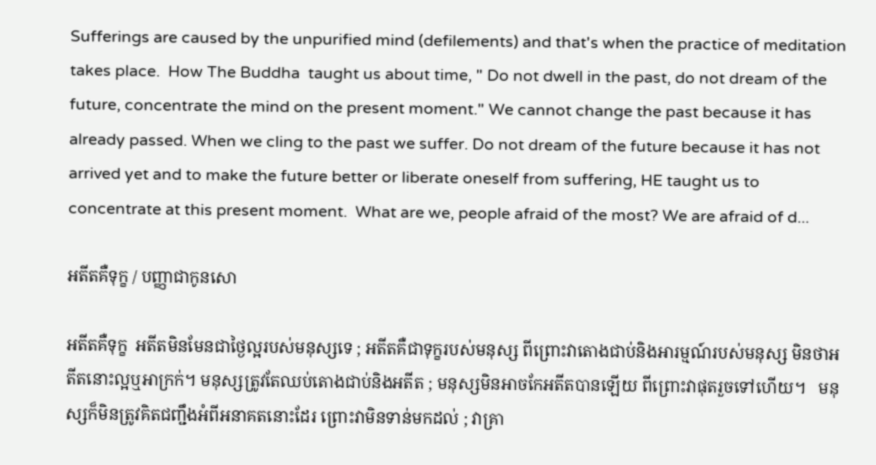Sufferings are caused by the unpurified mind (defilements) and that's when the practice of meditation takes place.  How The Buddha  taught us about time, " Do not dwell in the past, do not dream of the future, concentrate the mind on the present moment." We cannot change the past because it has already passed. When we cling to the past we suffer. Do not dream of the future because it has not arrived yet and to make the future better or liberate oneself from suffering, HE taught us to concentrate at this present moment.  What are we, people afraid of the most? We are afraid of d...

អតីតគឺទុក្ខ / បញ្ញាជាកូនសោ

អតីតគឺទុក្ខ  អតីតមិនមែនជាថ្ងៃល្អរបស់មនុស្សទេ ; អតីតគឺជាទុក្ខរបស់មនុស្ស ពីព្រោះវាតោងជាប់និងអារម្មណ៍របស់មនុស្ស មិនថាអតីតនោះល្អឬអាក្រក់។ មនុស្សត្រូវតែឈប់តោងជាប់និងអតីត ; មនុស្សមិនអាចកែអតីតបានឡេីយ ពីព្រោះវាផុតរួចទៅហេីយ។   មនុស្សក៏មិនត្រូវគិតជញ្ជឹងអំពីអនាគតនោះដែរ ព្រោះវាមិនទាន់មកដល់ ; វាគ្រា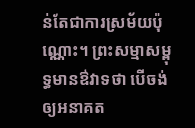ន់តែជាការស្រម័យប៉ុណ្ណោះ។ ព្រះសម្មាសម្ពុទ្ធមានឳវាទថា បេីចង់ឲ្យអនាគត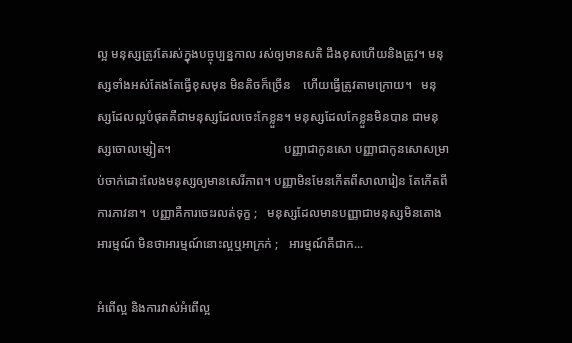ល្អ មនុស្សត្រូវតែរស់ក្នុងបច្ចុប្បន្នកាល រស់ឲ្យមានសតិ ដឹងខុសហេីយនិងត្រូវ។ មនុស្សទាំងអស់តែងតែធ្វេីខុសមុន មិនតិចក៏ច្រេីន    ហេីយធ្វេីត្រូវតាមក្រោយ។   មនុស្សដែលល្អបំផុតគឺជាមនុស្សដែលចេះកែខ្លួន។ មនុស្សដែលកែខ្លួនមិនបាន ជាមនុស្សចោលម្សៀត។                                    បញ្ញាជាកូនសោ បញ្ញាជាកូនសោសម្រាប់ចាក់ដោះលែងមនុស្សឲ្យមានសេរីភាព។ បញ្ញាមិនមែនកេីតពីសាលារៀន តែកេីតពីការភាវនា។  បញ្ញាគឺការចេះរលត់ទុក្ខ ;   មនុស្សដែលមានបញ្ញាជាមនុស្សមិនតោងអារម្មណ៍ មិនថាអារម្មណ៍នោះល្អឬអាក្រក់ ;   អារម្មណ៍គឺជាក...

អំពេីល្អ និងការវាស់អំពេីល្អ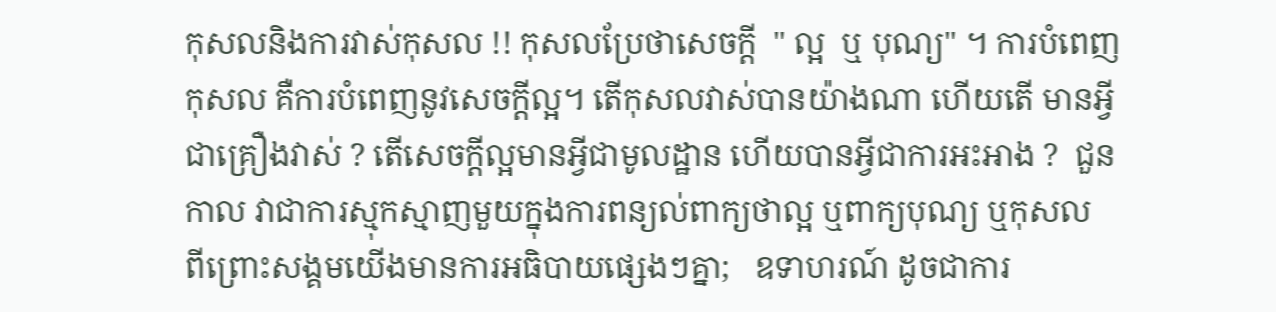កុសលនិងការវាស់កុសល !! កុសលប្រែថាសេចក្តី  " ល្អ  ឬ បុណ្យ" ។ ការបំពេញកុសល គឺការបំពេញនូវសេចក្តីល្អ។ តេីកុសលវាស់បានយ៉ាងណា ហេីយតេី មានអ្វីជាគ្រឿងវាស់ ? តេីសេចក្តីល្អមានអ្វីជាមូលដ្ឋាន ហេីយបានអ្វីជាការអះអាង ?  ជួនកាល វាជាការស្មុកស្មាញមួយក្នុងការពន្យល់ពាក្យថាល្អ ឬពាក្យបុណ្យ ឬកុសល   ពីព្រោះសង្គមយេីងមានការអធិបាយផ្សេងៗគ្នា;   ឧទាហរណ៍ ដូចជាការ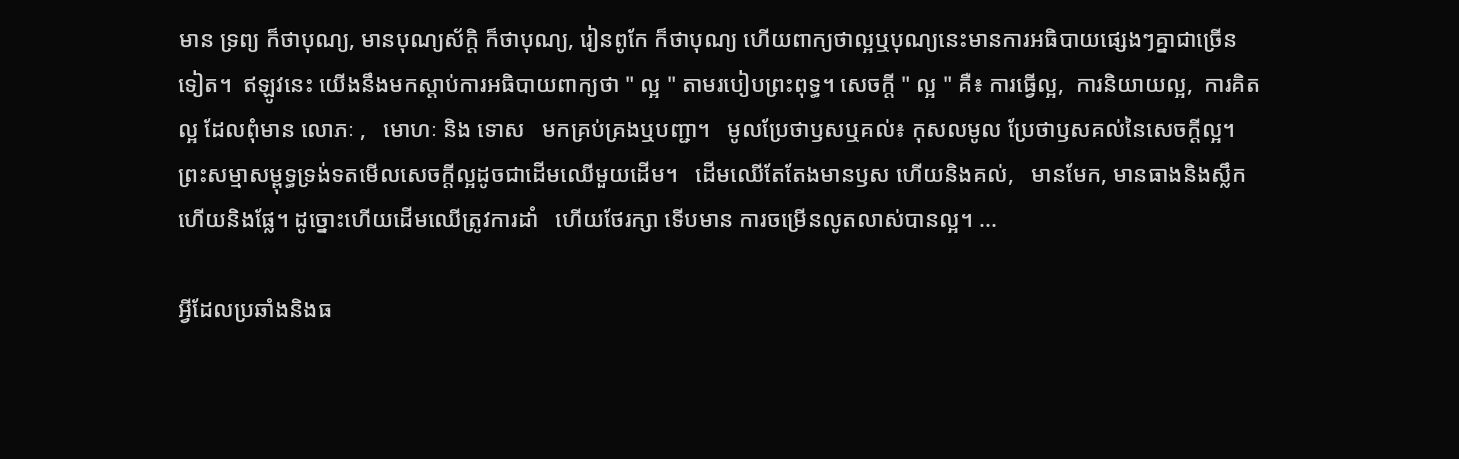មាន ទ្រព្យ ក៏ថាបុណ្យ, មានបុណ្យស័ក្តិ ក៏ថាបុណ្យ, រៀនពូកែ ក៏ថាបុណ្យ ហេីយពាក្យថាល្អឬបុណ្យនេះមានការអធិបាយផ្សេងៗគ្នាជាច្រេីនទៀត។  ឥឡូវនេះ យេីងនឹងមកស្តាប់ការអធិបាយពាក្យថា " ល្អ " តាមរបៀបព្រះពុទ្ធ។ សេចក្តី " ល្អ " គឺ៖ ការធ្វេីល្អ,  ការនិយាយល្អ,  ការគិតល្អ ដែលពុំមាន លោភៈ ,   មោហៈ និង ទោស   មកគ្រប់គ្រងឬបញ្ជា។   មូលប្រែថាឫសឬគល់៖ កុសលមូល ប្រែថាឫសគល់នៃសេចក្តីល្អ។ ព្រះសម្មាសម្ពុទ្ធទ្រង់ទតមេីលសេចក្តីល្អដូចជាដេីមឈេីមួយដេីម។   ដេីមឈេីតែតែងមានឫស ហេីយនិងគល់,   មានមែក, មានធាងនិងស្លឹក ហេីយនិងផ្លែ។ ដូច្នោះហេីយដេីមឈេីត្រូវការដាំ   ហេីយថែរក្សា ទេីបមាន ការចម្រេីនលូតលាស់បានល្អ។ ...

អ្វីដែលប្រឆាំងនិងធ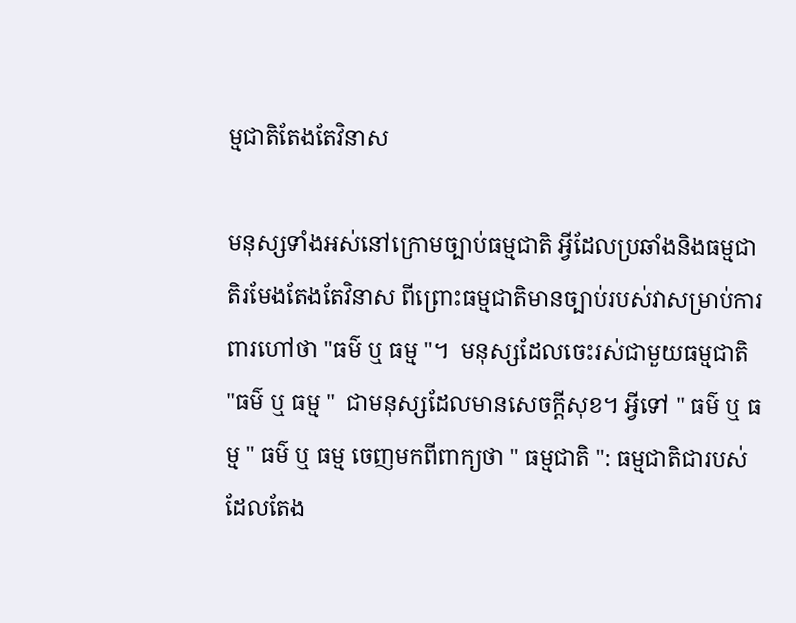ម្មជាតិតែងតែវិនាស

មនុស្សទាំងអស់នៅក្រោមច្បាប់ធម្មជាតិ អ្វីដែលប្រឆាំងនិងធម្មជាតិរមែងតែងតែវិនាស ពីព្រោះធម្មជាតិមានច្បាប់របស់វាសម្រាប់ការពារហៅថា "ធម៌ ឬ ធម្ម "។  មនុស្សដែលចេះរស់ជាមួយធម្មជាតិ "ធម៌ ឬ ធម្ម "  ជាមនុស្សដែលមានសេចក្តីសុខ។ អ្វីទៅ " ធម៌ ឬ ធម្ម " ធម៌ ឬ ធម្ម ចេញមកពីពាក្យថា " ធម្មជាតិ ": ធម្មជាតិជារបស់ដែលតែង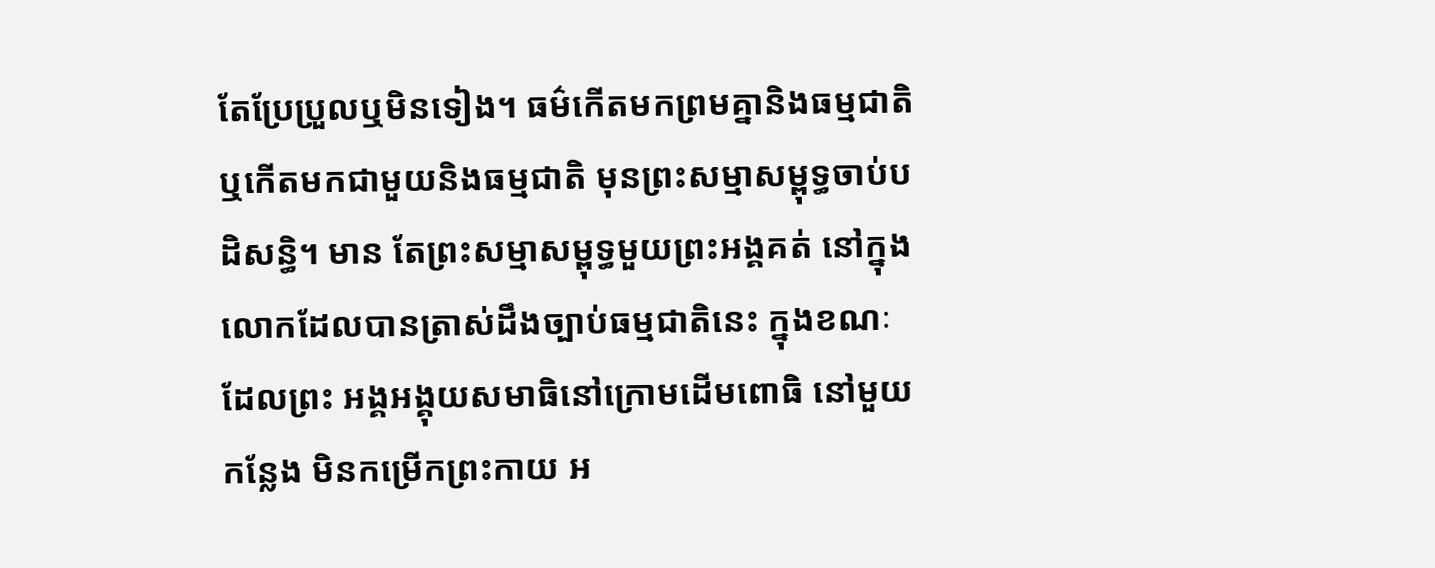តែប្រែប្រួលឬមិនទៀង។ ធម៌កេីតមកព្រមគ្នានិងធម្មជាតិឬកេីតមកជាមួយនិងធម្មជាតិ មុនព្រះសម្មាសម្ពុទ្ធចាប់បដិសន្ធិ។ មាន តែព្រះសម្មាសម្ពុទ្ធមួយព្រះអង្គគត់ នៅក្នុងលោកដែលបានត្រាស់ដឹងច្បាប់ធម្មជាតិនេះ ក្នុងខណៈ ដែលព្រះ អង្គអង្គុយសមាធិនៅក្រោមដេីមពោធិ នៅមួយកន្លែង មិនកម្រេីកព្រះកាយ អ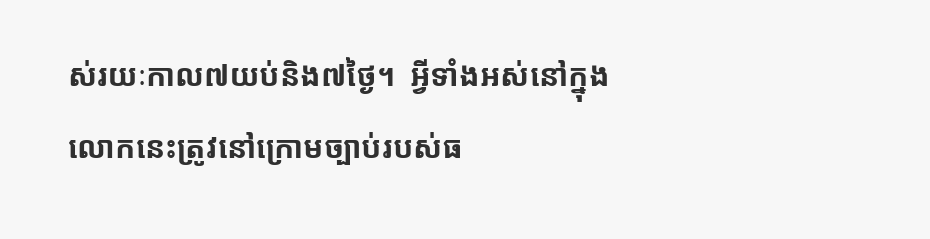ស់រយៈកាល៧យប់និង៧ថ្ងៃ។  អ្វីទាំងអស់នៅក្នុងលោកនេះត្រូវនៅក្រោមច្បាប់របស់ធ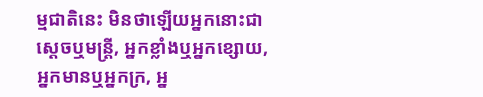ម្មជាតិនេះ មិនថាឡេីយអ្នកនោះជា ស្តេចឬមន្រ្តី, អ្នកខ្លាំងឬអ្នកខ្សោយ, អ្នកមានឬអ្នកក្រ, អ្ន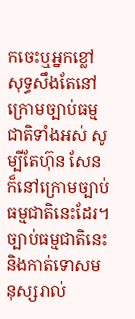កចេះឬអ្នកខ្លៅ សុទ្ធសឹងតែនៅក្រោមច្បាប់ធម្មជាតិទាំងអស់ សូម្បីតែហ៊ុន សែន ក៏នៅក្រោមច្បាប់ធម្មជាតិនេះដែរ។ ច្បាប់ធម្មជាតិនេះនិងកាត់ទោសមនុស្សរាល់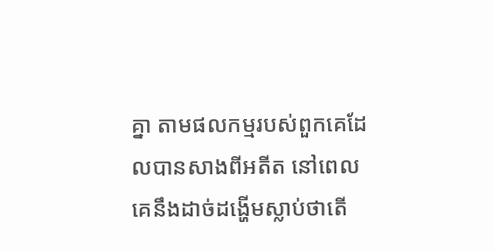គ្នា តាមផលកម្មរបស់ពួកគេដែលបានសាងពីអតីត នៅពេលគេនឹងដាច់ដង្ហេីមស្លាប់ថាតេី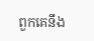ពួកគេនឹង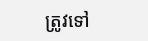ត្រូវទៅ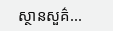ស្ថានសួគ៌...